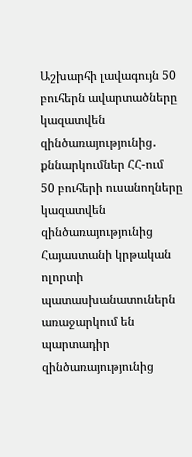Աշխարհի լավագույն 50 բուհերն ավարտածները կազատվեն զինծառայությունից․ քննարկումներ ՀՀ-ում
50 բուհերի ուսանողները կազատվեն զինծառայությունից
Հայաստանի կրթական ոլորտի պատասխանատուներն առաջարկում են պարտադիր զինծառայությունից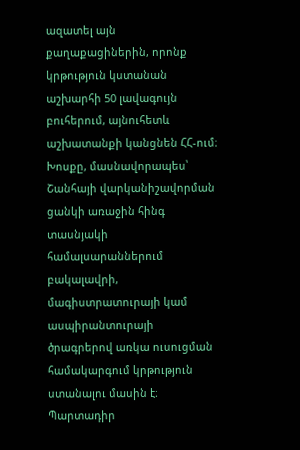ազատել այն քաղաքացիներին, որոնք կրթություն կստանան աշխարհի 50 լավագույն բուհերում, այնուհետև աշխատանքի կանցնեն ՀՀ-ում։
Խոսքը, մասնավորապես՝ Շանհայի վարկանիշավորման ցանկի առաջին հինգ տասնյակի համալսարաններում բակալավրի, մագիստրատուրայի կամ ասպիրանտուրայի ծրագրերով առկա ուսուցման համակարգում կրթություն ստանալու մասին է։
Պարտադիր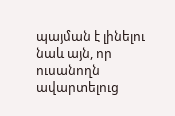պայման է լինելու նաև այն, որ ուսանողն ավարտելուց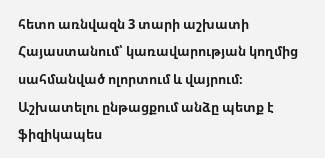հետո առնվազն 3 տարի աշխատի Հայաստանում՝ կառավարության կողմից սահմանված ոլորտում և վայրում։ Աշխատելու ընթացքում անձը պետք է ֆիզիկապես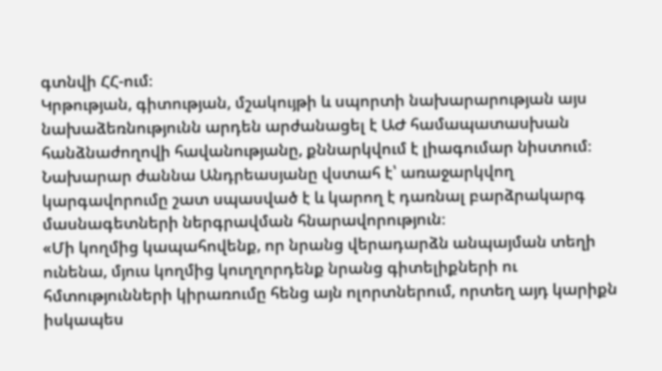գտնվի ՀՀ-ում։
Կրթության, գիտության, մշակույթի և սպորտի նախարարության այս նախաձեռնությունն արդեն արժանացել է ԱԺ համապատասխան հանձնաժողովի հավանությանը, քննարկվում է լիագումար նիստում։ Նախարար ժաննա Անդրեասյանը վստահ է՝ առաջարկվող կարգավորումը շատ սպասված է և կարող է դառնալ բարձրակարգ մասնագետների ներգրավման հնարավորություն։
«Մի կողմից կապահովենք, որ նրանց վերադարձն անպայման տեղի ունենա, մյուս կողմից կուղղորդենք նրանց գիտելիքների ու հմտությունների կիրառումը հենց այն ոլորտներում, որտեղ այդ կարիքն իսկապես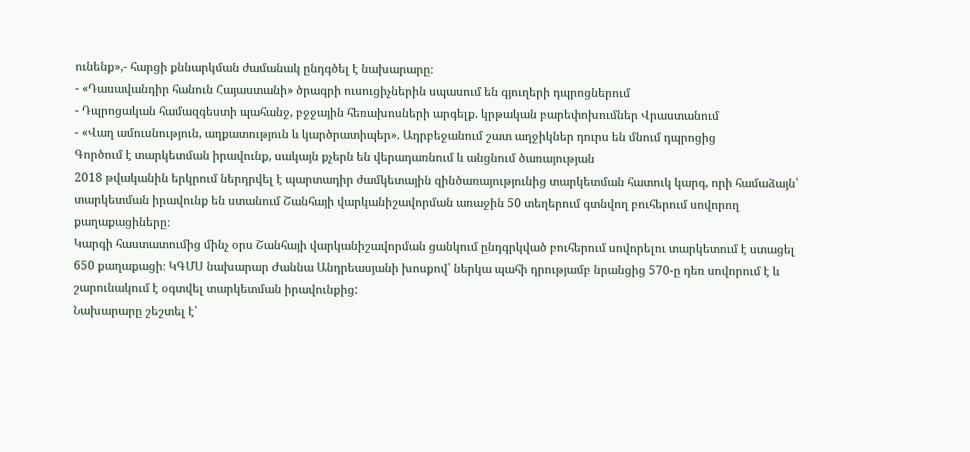ունենք»,- հարցի քննարկման ժամանակ ընդգծել է նախարարը։
- «Դասավանդիր հանուն Հայաստանի» ծրագրի ուսուցիչներին սպասում են գյուղերի դպրոցներում
- Դպրոցական համազգեստի պահանջ, բջջային հեռախոսների արգելք. կրթական բարեփոխումներ Վրաստանում
- «Վաղ ամուսնություն, աղքատություն և կարծրատիպեր». Ադրբեջանում շատ աղջիկներ դուրս են մնում դպրոցից
Գործում է տարկետման իրավունք, սակայն քչերն են վերադառնում և անցնում ծառայության
2018 թվականին երկրում ներդրվել է պարտադիր ժամկետային զինծառայությունից տարկետման հատուկ կարգ, որի համաձայն՝ տարկետման իրավունք են ստանում Շանհայի վարկանիշավորման առաջին 50 տեղերում գտնվող բուհերում սովորող քաղաքացիները։
Կարգի հաստատումից մինչ օրս Շանհայի վարկանիշավորման ցանկում ընդգրկված բուհերում սովորելու տարկետում է ստացել 650 քաղաքացի։ ԿԳՄՍ նախարար Ժաննա Անդրեասյանի խոսքով՝ ներկա պահի դրությամբ նրանցից 570-ը դեռ սովորում է և շարունակում է օգտվել տարկետման իրավունքից:
Նախարարը շեշտել է՝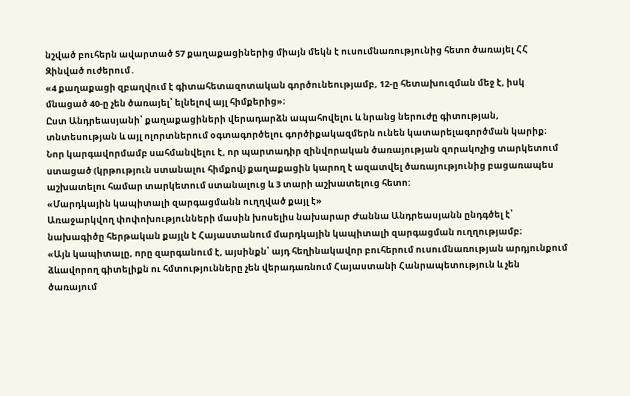նշված բուհերն ավարտած 57 քաղաքացիներից միայն մեկն է ուսումնառությունից հետո ծառայել ՀՀ Զինված ուժերում․
«4 քաղաքացի զբաղվում է գիտահետազոտական գործունեությամբ, 12-ը հետախուզման մեջ է, իսկ մնացած 40-ը չեն ծառայել՝ ելնելով այլ հիմքերից»։
Ըստ Անդրեասյանի՝ քաղաքացիների վերադարձն ապահովելու և նրանց ներուժը գիտության, տնտեսության և այլ ոլորտներում օգտագործելու գործիքակազմերն ունեն կատարելագործման կարիք։
Նոր կարգավորմամբ սահմանվելու է, որ պարտադիր զինվորական ծառայության զորակոչից տարկետում ստացած (կրթություն ստանալու հիմքով) քաղաքացին կարող է ազատվել ծառայությունից բացառապես աշխատելու համար տարկետում ստանալուց և 3 տարի աշխատելուց հետո:
«Մարդկային կապիտալի զարգացմանն ուղղված քայլ է»
Առաջարկվող փոփոխությունների մասին խոսելիս նախարար Ժաննա Անդրեասյանն ընդգծել է՝ նախագիծը հերթական քայլն է Հայաստանում մարդկային կապիտալի զարգացման ուղղությամբ։
«Այն կապիտալը, որը զարգանում է, այսինքն՝ այդ հեղինակավոր բուհերում ուսումնառության արդյունքում ձևավորող գիտելիքն ու հմտությունները չեն վերադառնում Հայաստանի Հանրապետություն և չեն ծառայում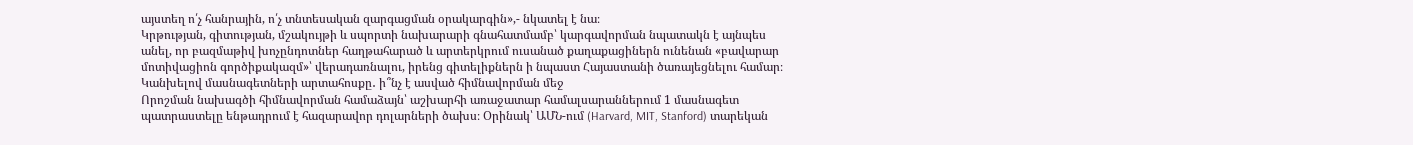այստեղ ո՛չ հանրային, ո՛չ տնտեսական զարգացման օրակարգին»,- նկատել է նա։
Կրթության, գիտության, մշակույթի և սպորտի նախարարի գնահատմամբ՝ կարգավորման նպատակն է այնպես անել, որ բազմաթիվ խոչընդոտներ հաղթահարած և արտերկրում ուսանած քաղաքացիներն ունենան «բավարար մոտիվացիոն գործիքակազմ»՝ վերադառնալու, իրենց գիտելիքներն ի նպաստ Հայաստանի ծառայեցնելու համար։
Կանխելով մասնագետների արտահոսքը․ ի՞նչ է ասված հիմնավորման մեջ
Որոշման նախագծի հիմնավորման համաձայն՝ աշխարհի առաջատար համալսարաններում 1 մասնագետ պատրաստելը ենթադրում է հազարավոր դոլարների ծախս։ Օրինակ՝ ԱՄՆ-ում (Harvard, MIT, Stanford) տարեկան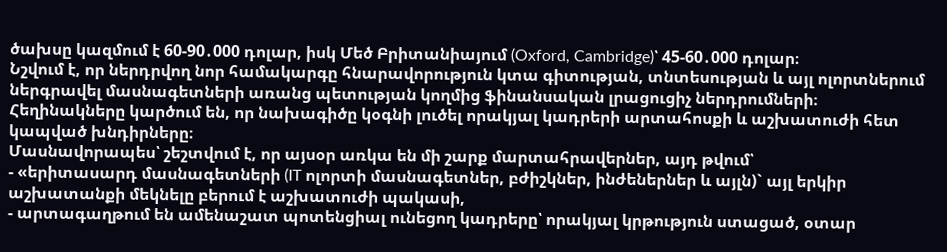ծախսը կազմում է 60-90․000 դոլար, իսկ Մեծ Բրիտանիայում (Oxford, Cambridge)՝ 45-60․000 դոլար։
Նշվում է, որ ներդրվող նոր համակարգը հնարավորություն կտա գիտության, տնտեսության և այլ ոլորտներում ներգրավել մասնագետների առանց պետության կողմից ֆինանսական լրացուցիչ ներդրումների։
Հեղինակները կարծում են, որ նախագիծը կօգնի լուծել որակյալ կադրերի արտահոսքի և աշխատուժի հետ կապված խնդիրները։
Մասնավորապես՝ շեշտվում է, որ այսօր առկա են մի շարք մարտահրավերներ, այդ թվում՝
- «երիտասարդ մասնագետների (IT ոլորտի մասնագետներ, բժիշկներ, ինժեներներ և այլն)` այլ երկիր աշխատանքի մեկնելը բերում է աշխատուժի պակասի,
- արտագաղթում են ամենաշատ պոտենցիալ ունեցող կադրերը՝ որակյալ կրթություն ստացած, օտար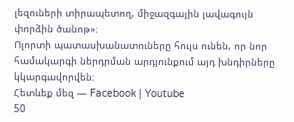լեզուների տիրապետող, միջազգային լավագույն փորձին ծանոթ»։
Ոլորտի պատասխանատուները հույս ունեն, որ նոր համակարգի ներդրման արդյունքում այդ խնդիրները կկարգավորվեն։
Հետևեք մեզ — Facebook | Youtube
50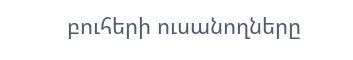բուհերի ուսանողները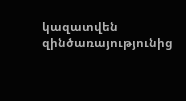կազատվեն զինծառայությունից